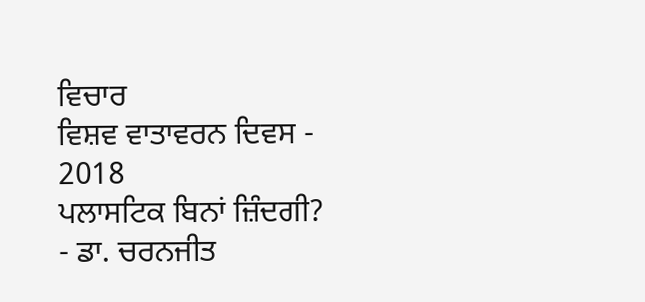ਵਿਚਾਰ
ਵਿਸ਼ਵ ਵਾਤਾਵਰਨ ਦਿਵਸ - 2018
ਪਲਾਸਟਿਕ ਬਿਨਾਂ ਜ਼ਿੰਦਗੀ?
- ਡਾ. ਚਰਨਜੀਤ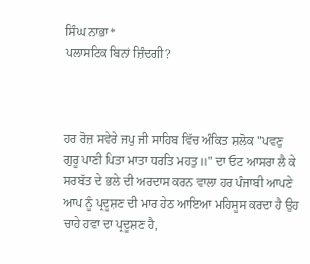ਸਿੰਘ ਨਾਭਾ*
ਪਲਾਸਟਿਕ ਬਿਨਾਂ ਜ਼ਿੰਦਗੀ?



ਹਰ ਰੋਜ਼ ਸਵੇਰੇ ਜਪੁ ਜੀ ਸਾਹਿਬ ਵਿੱਚ ਅੰਕਿਤ ਸ਼ਲੋਕ "ਪਵਣੁ ਗੁਰੂ ਪਾਣੀ ਪਿਤਾ ਮਾਤਾ ਧਰਤਿ ਮਹਤੁ॥" ਦਾ ਓਟ ਆਸਰਾ ਲੈ ਕੇ ਸਰਬੱਤ ਦੇ ਭਲੇ ਦੀ ਅਰਦਾਸ ਕਰਨ ਵਾਲਾ ਹਰ ਪੰਜਾਬੀ ਆਪਣੇ ਆਪ ਨੂੰ ਪ੍ਰਦੂਸ਼ਣ ਦੀ ਮਾਰ ਹੇਠ ਆਇਆ ਮਹਿਸੂਸ ਕਰਦਾ ਹੈ ਉਹ ਚਾਹੇ ਹਵਾ ਦਾ ਪ੍ਰਦੂਸ਼ਣ ਹੈ,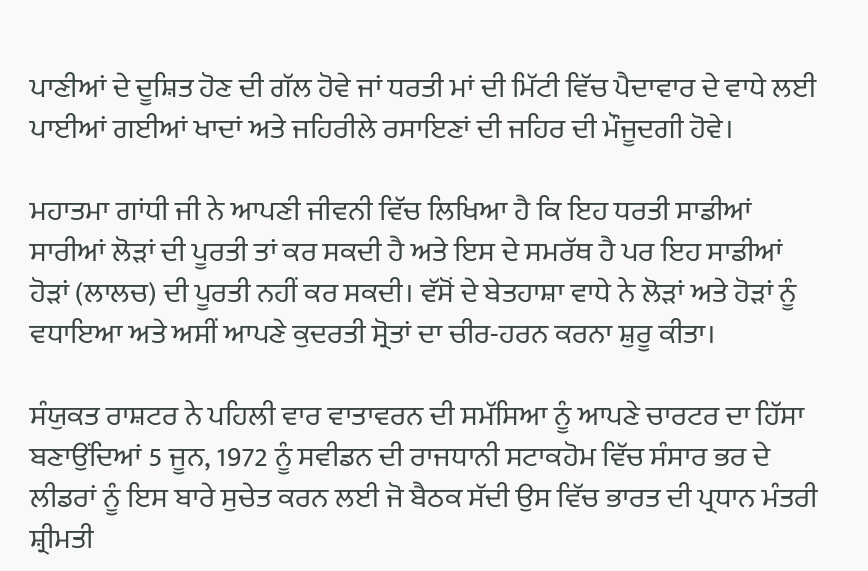ਪਾਣੀਆਂ ਦੇ ਦੂਸ਼ਿਤ ਹੋਣ ਦੀ ਗੱਲ ਹੋਵੇ ਜਾਂ ਧਰਤੀ ਮਾਂ ਦੀ ਮਿੱਟੀ ਵਿੱਚ ਪੈਦਾਵਾਰ ਦੇ ਵਾਧੇ ਲਈ ਪਾਈਆਂ ਗਈਆਂ ਖਾਦਾਂ ਅਤੇ ਜਹਿਰੀਲੇ ਰਸਾਇਣਾਂ ਦੀ ਜਹਿਰ ਦੀ ਮੌਜੂਦਗੀ ਹੋਵੇ।

ਮਹਾਤਮਾ ਗਾਂਧੀ ਜੀ ਨੇ ਆਪਣੀ ਜੀਵਨੀ ਵਿੱਚ ਲਿਖਿਆ ਹੈ ਕਿ ਇਹ ਧਰਤੀ ਸਾਡੀਆਂ ਸਾਰੀਆਂ ਲੋੜਾਂ ਦੀ ਪੂਰਤੀ ਤਾਂ ਕਰ ਸਕਦੀ ਹੈ ਅਤੇ ਇਸ ਦੇ ਸਮਰੱਥ ਹੈ ਪਰ ਇਹ ਸਾਡੀਆਂ ਹੋੜਾਂ (ਲਾਲਚ) ਦੀ ਪੂਰਤੀ ਨਹੀਂ ਕਰ ਸਕਦੀ। ਵੱਸੋਂ ਦੇ ਬੇਤਹਾਸ਼ਾ ਵਾਧੇ ਨੇ ਲੋੜਾਂ ਅਤੇ ਹੋੜਾਂ ਨੂੰ ਵਧਾਇਆ ਅਤੇ ਅਸੀਂ ਆਪਣੇ ਕੁਦਰਤੀ ਸ੍ਰੋਤਾਂ ਦਾ ਚੀਰ-ਹਰਨ ਕਰਨਾ ਸ਼ੁਰੂ ਕੀਤਾ।

ਸੰਯੁਕਤ ਰਾਸ਼ਟਰ ਨੇ ਪਹਿਲੀ ਵਾਰ ਵਾਤਾਵਰਨ ਦੀ ਸਮੱਸਿਆ ਨੂੰ ਆਪਣੇ ਚਾਰਟਰ ਦਾ ਹਿੱਸਾ ਬਣਾਉਂਦਿਆਂ 5 ਜੂਨ, 1972 ਨੂੰ ਸਵੀਡਨ ਦੀ ਰਾਜਧਾਨੀ ਸਟਾਕਹੋਮ ਵਿੱਚ ਸੰਸਾਰ ਭਰ ਦੇ ਲੀਡਰਾਂ ਨੂੰ ਇਸ ਬਾਰੇ ਸੁਚੇਤ ਕਰਨ ਲਈ ਜੋ ਬੈਠਕ ਸੱਦੀ ਉਸ ਵਿੱਚ ਭਾਰਤ ਦੀ ਪ੍ਰਧਾਨ ਮੰਤਰੀ ਸ਼੍ਰੀਮਤੀ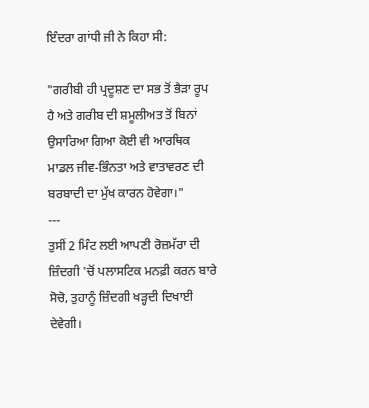ਇੰਦਰਾ ਗਾਂਧੀ ਜੀ ਨੇ ਕਿਹਾ ਸੀ:

"ਗਰੀਬੀ ਹੀ ਪ੍ਰਦੂਸ਼ਣ ਦਾ ਸਭ ਤੋਂ ਭੈੜਾ ਰੂਪ ਹੈ ਅਤੇ ਗਰੀਬ ਦੀ ਸ਼ਮੂਲੀਅਤ ਤੋਂ ਬਿਨਾਂ ਉਸਾਰਿਆ ਗਿਆ ਕੋਈ ਵੀ ਆਰਥਿਕ ਮਾਡਲ ਜੀਵ-ਭਿੰਨਤਾ ਅਤੇ ਵਾਤਾਵਰਣ ਦੀ ਬਰਬਾਦੀ ਦਾ ਮੁੱਖ ਕਾਰਨ ਹੋਵੇਗਾ।"
---
ਤੁਸੀਂ 2 ਮਿੰਟ ਲਈ ਆਪਣੀ ਰੋਜ਼ਮੱਰਾ ਦੀ ਜ਼ਿੰਦਗੀ 'ਚੋਂ ਪਲਾਸਟਿਕ ਮਨਫ਼ੀ ਕਰਨ ਬਾਰੇ ਸੋਚੋ, ਤੁਹਾਨੂੰ ਜ਼ਿੰਦਗੀ ਖੜ੍ਹਦੀ ਦਿਖਾਈ ਦੇਵੇਗੀ।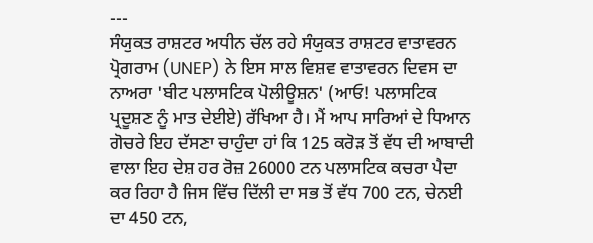---
ਸੰਯੁਕਤ ਰਾਸ਼ਟਰ ਅਧੀਨ ਚੱਲ ਰਹੇ ਸੰਯੁਕਤ ਰਾਸ਼ਟਰ ਵਾਤਾਵਰਨ ਪ੍ਰੋਗਰਾਮ (UNEP) ਨੇ ਇਸ ਸਾਲ ਵਿਸ਼ਵ ਵਾਤਾਵਰਨ ਦਿਵਸ ਦਾ ਨਾਅਰਾ 'ਬੀਟ ਪਲਾਸਟਿਕ ਪੋਲੀਊਸ਼ਨ' (ਆਓ! ਪਲਾਸਟਿਕ ਪ੍ਰਦੂਸ਼ਣ ਨੂੰ ਮਾਤ ਦੇਈਏ) ਰੱਖਿਆ ਹੈ। ਮੈਂ ਆਪ ਸਾਰਿਆਂ ਦੇ ਧਿਆਨ ਗੋਚਰੇ ਇਹ ਦੱਸਣਾ ਚਾਹੁੰਦਾ ਹਾਂ ਕਿ 125 ਕਰੋੜ ਤੋਂ ਵੱਧ ਦੀ ਆਬਾਦੀ ਵਾਲਾ ਇਹ ਦੇਸ਼ ਹਰ ਰੋਜ਼ 26000 ਟਨ ਪਲਾਸਟਿਕ ਕਚਰਾ ਪੈਦਾ ਕਰ ਰਿਹਾ ਹੈ ਜਿਸ ਵਿੱਚ ਦਿੱਲੀ ਦਾ ਸਭ ਤੋਂ ਵੱਧ 700 ਟਨ, ਚੇਨਈ ਦਾ 450 ਟਨ,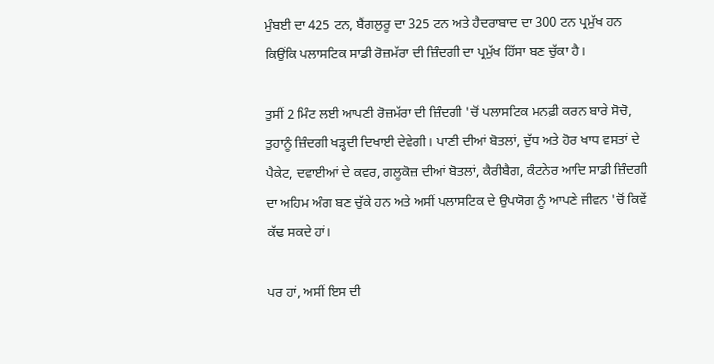ਮੁੰਬਈ ਦਾ 425 ਟਨ, ਬੈਂਗਲੁਰੂ ਦਾ 325 ਟਨ ਅਤੇ ਹੈਦਰਾਬਾਦ ਦਾ 300 ਟਨ ਪ੍ਰਮੁੱਖ ਹਨ ਕਿਉਂਕਿ ਪਲਾਸਟਿਕ ਸਾਡੀ ਰੋਜ਼ਮੱਰਾ ਦੀ ਜ਼ਿੰਦਗੀ ਦਾ ਪ੍ਰਮੁੱਖ ਹਿੱਸਾ ਬਣ ਚੁੱਕਾ ਹੈ।

ਤੁਸੀਂ 2 ਮਿੰਟ ਲਈ ਆਪਣੀ ਰੋਜ਼ਮੱਰਾ ਦੀ ਜ਼ਿੰਦਗੀ 'ਚੋਂ ਪਲਾਸਟਿਕ ਮਨਫ਼ੀ ਕਰਨ ਬਾਰੇ ਸੋਚੋ, ਤੁਹਾਨੂੰ ਜ਼ਿੰਦਗੀ ਖੜ੍ਹਦੀ ਦਿਖਾਈ ਦੇਵੇਗੀ। ਪਾਣੀ ਦੀਆਂ ਬੋਤਲਾਂ, ਦੁੱਧ ਅਤੇ ਹੋਰ ਖਾਧ ਵਸਤਾਂ ਦੇ ਪੈਕੇਟ, ਦਵਾਈਆਂ ਦੇ ਕਵਰ, ਗਲੂਕੋਜ਼ ਦੀਆਂ ਬੋਤਲਾਂ, ਕੈਰੀਬੈਗ, ਕੰਟਨੇਰ ਆਦਿ ਸਾਡੀ ਜ਼ਿੰਦਗੀ ਦਾ ਅਹਿਮ ਅੰਗ ਬਣ ਚੁੱਕੇ ਹਨ ਅਤੇ ਅਸੀਂ ਪਲਾਸਟਿਕ ਦੇ ਉਪਯੋਗ ਨੂੰ ਆਪਣੇ ਜੀਵਨ 'ਚੋਂ ਕਿਵੇਂ ਕੱਢ ਸਕਦੇ ਹਾਂ।

ਪਰ ਹਾਂ, ਅਸੀਂ ਇਸ ਦੀ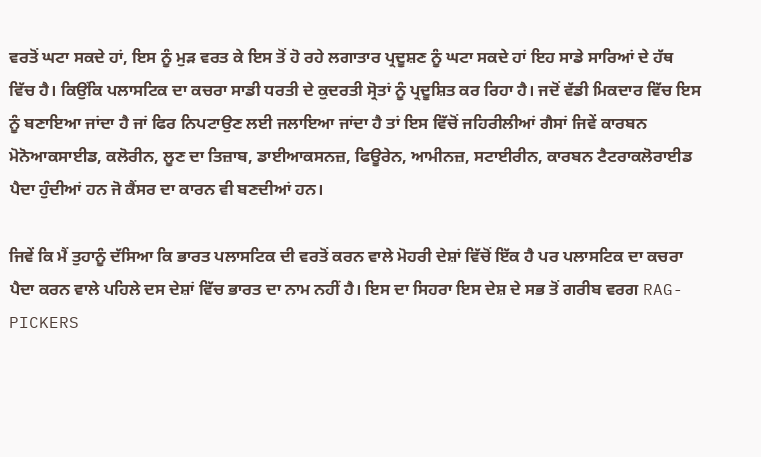ਵਰਤੋਂ ਘਟਾ ਸਕਦੇ ਹਾਂ, ਇਸ ਨੂੰ ਮੁੜ ਵਰਤ ਕੇ ਇਸ ਤੋਂ ਹੋ ਰਹੇ ਲਗਾਤਾਰ ਪ੍ਰਦੂਸ਼ਣ ਨੂੰ ਘਟਾ ਸਕਦੇ ਹਾਂ ਇਹ ਸਾਡੇ ਸਾਰਿਆਂ ਦੇ ਹੱਥ ਵਿੱਚ ਹੈ। ਕਿਉਂਕਿ ਪਲਾਸਟਿਕ ਦਾ ਕਚਰਾ ਸਾਡੀ ਧਰਤੀ ਦੇ ਕੁਦਰਤੀ ਸ੍ਰੋਤਾਂ ਨੂੰ ਪ੍ਰਦੂਸ਼ਿਤ ਕਰ ਰਿਹਾ ਹੈ। ਜਦੋਂ ਵੱਡੀ ਮਿਕਦਾਰ ਵਿੱਚ ਇਸ ਨੂੰ ਬਣਾਇਆ ਜਾਂਦਾ ਹੈ ਜਾਂ ਫਿਰ ਨਿਪਟਾਉਣ ਲਈ ਜਲਾਇਆ ਜਾਂਦਾ ਹੈ ਤਾਂ ਇਸ ਵਿੱਚੋਂ ਜਹਿਰੀਲੀਆਂ ਗੈਸਾਂ ਜਿਵੇਂ ਕਾਰਬਨ ਮੋਨੋਆਕਸਾਈਡ, ਕਲੋਰੀਨ, ਲੂਣ ਦਾ ਤਿਜ਼ਾਬ, ਡਾਈਆਕਸਨਜ਼, ਫਿਊਰੇਨ, ਆਮੀਨਜ਼, ਸਟਾਈਰੀਨ, ਕਾਰਬਨ ਟੈਟਰਾਕਲੋਰਾਈਡ ਪੈਦਾ ਹੁੰਦੀਆਂ ਹਨ ਜੋ ਕੈਂਸਰ ਦਾ ਕਾਰਨ ਵੀ ਬਣਦੀਆਂ ਹਨ।

ਜਿਵੇਂ ਕਿ ਮੈਂ ਤੁਹਾਨੂੰ ਦੱਸਿਆ ਕਿ ਭਾਰਤ ਪਲਾਸਟਿਕ ਦੀ ਵਰਤੋਂ ਕਰਨ ਵਾਲੇ ਮੋਹਰੀ ਦੇਸ਼ਾਂ ਵਿੱਚੋਂ ਇੱਕ ਹੈ ਪਰ ਪਲਾਸਟਿਕ ਦਾ ਕਚਰਾ ਪੈਦਾ ਕਰਨ ਵਾਲੇ ਪਹਿਲੇ ਦਸ ਦੇਸ਼ਾਂ ਵਿੱਚ ਭਾਰਤ ਦਾ ਨਾਮ ਨਹੀਂ ਹੈ। ਇਸ ਦਾ ਸਿਹਰਾ ਇਸ ਦੇਸ਼ ਦੇ ਸਭ ਤੋਂ ਗਰੀਬ ਵਰਗ RAG-PICKERS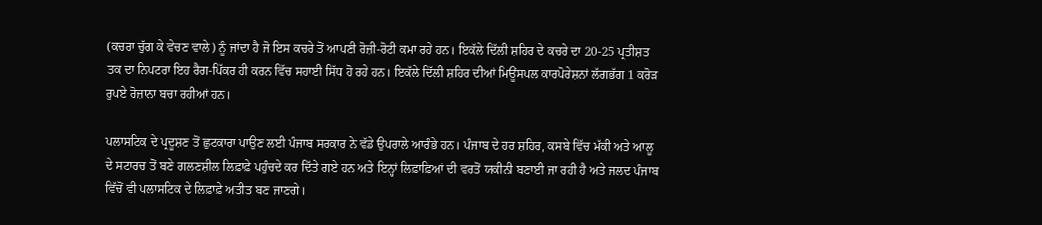(ਕਚਰਾ ਚੁੱਗ ਕੇ ਵੇਚਣ ਵਾਲੇ) ਨੂੰ ਜਾਂਦਾ ਹੈ ਜੋ ਇਸ ਕਚਰੇ ਤੋਂ ਆਪਣੀ ਰੋਜ਼ੀ-ਰੋਟੀ ਕਮਾ ਰਹੇ ਹਨ। ਇਕੱਲੇ ਦਿੱਲੀ ਸ਼ਹਿਰ ਦੇ ਕਚਰੇ ਦਾ 20-25 ਪ੍ਰਤੀਸ਼ਤ ਤਕ ਦਾ ਨਿਪਟਰਾ ਇਹ ਰੈਗ-ਪਿੱਕਰ ਹੀ ਕਰਨ ਵਿੱਚ ਸਹਾਈ ਸਿੱਧ ਹੋ ਰਹੇ ਹਨ। ਇਕੱਲੇ ਦਿੱਲੀ ਸ਼ਹਿਰ ਦੀਆਂ ਮਿਊਂਸਪਲ ਕਾਰਪੋਰੇਸ਼ਨਾਂ ਲੱਗਭੱਗ 1 ਕਰੋੜ ਰੁਪਏ ਰੋਜ਼ਾਨਾ ਬਚਾ ਰਹੀਆਂ ਹਨ।

ਪਲਾਸਟਿਕ ਦੇ ਪ੍ਰਦੂਸ਼ਣ ਤੋਂ ਛੁਟਕਾਰਾ ਪਾਉਣ ਲਈ ਪੰਜਾਬ ਸਰਕਾਰ ਨੇ ਵੱਡੇ ਉਪਰਾਲੇ ਆਰੰਭੇ ਹਨ। ਪੰਜਾਬ ਦੇ ਹਰ ਸ਼ਹਿਰ, ਕਸਬੇ ਵਿੱਚ ਮੱਕੀ ਅਤੇ ਆਲੂ ਦੇ ਸਟਾਰਚ ਤੋਂ ਬਣੇ ਗਲਣਸ਼ੀਲ ਲਿਫ਼ਾਫ਼ੇ ਪਹੁੰਚਦੇ ਕਰ ਦਿੱਤੇ ਗਏ ਹਨ ਅਤੇ ਇਨ੍ਹਾਂ ਲਿਫ਼ਾਫ਼ਿਆਂ ਦੀ ਵਰਤੋਂ ਯਕੀਨੀ ਬਣਾਈ ਜਾ ਰਹੀ ਹੈ ਅਤੇ ਜਲਦ ਪੰਜਾਬ ਵਿੱਚੋਂ ਵੀ ਪਲਾਸਟਿਕ ਦੇ ਲਿਫ਼ਾਫ਼ੇ ਅਤੀਤ ਬਣ ਜਾਣਗੇ।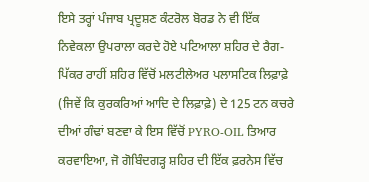ਇਸੇ ਤਰ੍ਹਾਂ ਪੰਜਾਬ ਪ੍ਰਦੂਸ਼ਣ ਕੰਟਰੋਲ ਬੋਰਡ ਨੇ ਵੀ ਇੱਕ ਨਿਵੇਕਲਾ ਉਪਰਾਲਾ ਕਰਦੇ ਹੋਏ ਪਟਿਆਲਾ ਸ਼ਹਿਰ ਦੇ ਰੈਗ-ਪਿੱਕਰ ਰਾਹੀਂ ਸ਼ਹਿਰ ਵਿੱਚੋਂ ਮਲਟੀਲੇਅਰ ਪਲਾਸਟਿਕ ਲਿਫ਼ਾਫ਼ੇ (ਜਿਵੇਂ ਕਿ ਕੁਰਕਰਿਆਂ ਆਦਿ ਦੇ ਲਿਫ਼ਾਫ਼ੇ) ਦੇ 125 ਟਨ ਕਚਰੇ ਦੀਆਂ ਗੰਢਾਂ ਬਣਵਾ ਕੇ ਇਸ ਵਿੱਚੋਂ PYRO-OIL ਤਿਆਰ ਕਰਵਾਇਆ, ਜੋ ਗੋਬਿੰਦਗੜ੍ਹ ਸ਼ਹਿਰ ਦੀ ਇੱਕ ਫ਼ਰਨੇਸ ਵਿੱਚ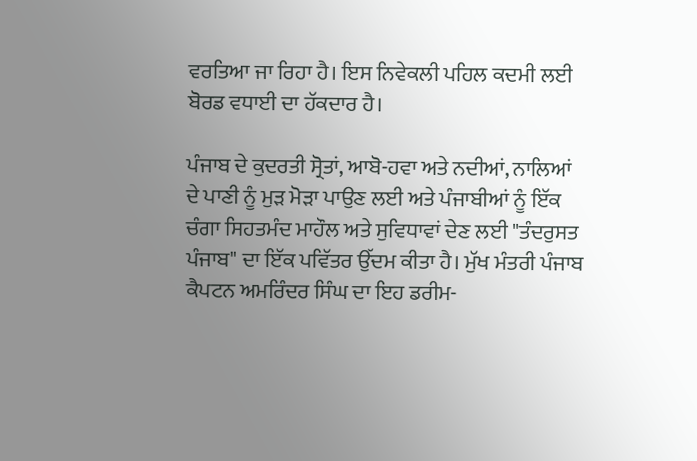ਵਰਤਿਆ ਜਾ ਰਿਹਾ ਹੈ। ਇਸ ਨਿਵੇਕਲੀ ਪਹਿਲ ਕਦਮੀ ਲਈ ਬੋਰਡ ਵਧਾਈ ਦਾ ਹੱਕਦਾਰ ਹੈ।

ਪੰਜਾਬ ਦੇ ਕੁਦਰਤੀ ਸ੍ਰੋਤਾਂ, ਆਬੋ-ਹਵਾ ਅਤੇ ਨਦੀਆਂ, ਨਾਲਿਆਂ ਦੇ ਪਾਣੀ ਨੂੰ ਮੁੜ ਮੋੜਾ ਪਾਉਣ ਲਈ ਅਤੇ ਪੰਜਾਬੀਆਂ ਨੂੰ ਇੱਕ ਚੰਗਾ ਸਿਹਤਮੰਦ ਮਾਹੌਲ ਅਤੇ ਸੁਵਿਧਾਵਾਂ ਦੇਣ ਲਈ "ਤੰਦਰੁਸਤ ਪੰਜਾਬ" ਦਾ ਇੱਕ ਪਵਿੱਤਰ ਉੱਦਮ ਕੀਤਾ ਹੈ। ਮੁੱਖ ਮੰਤਰੀ ਪੰਜਾਬ ਕੈਪਟਨ ਅਮਰਿੰਦਰ ਸਿੰਘ ਦਾ ਇਹ ਡਰੀਮ-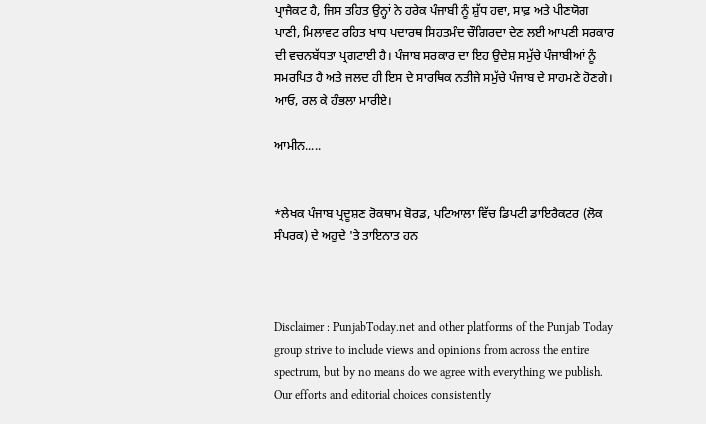ਪ੍ਰਾਜੈਕਟ ਹੈ, ਜਿਸ ਤਹਿਤ ਉਨ੍ਹਾਂ ਨੇ ਹਰੇਕ ਪੰਜਾਬੀ ਨੂੰ ਸ਼ੁੱਧ ਹਵਾ, ਸਾਫ਼ ਅਤੇ ਪੀਣਯੋਗ ਪਾਣੀ, ਮਿਲਾਵਟ ਰਹਿਤ ਖਾਧ ਪਦਾਰਥ ਸਿਹਤਮੰਦ ਚੌਗਿਰਦਾ ਦੇਣ ਲਈ ਆਪਣੀ ਸਰਕਾਰ ਦੀ ਵਚਨਬੱਧਤਾ ਪ੍ਰਗਟਾਈ ਹੈ। ਪੰਜਾਬ ਸਰਕਾਰ ਦਾ ਇਹ ਉਦੇਸ਼ ਸਮੁੱਚੇ ਪੰਜਾਬੀਆਂ ਨੂੰ ਸਮਰਪਿਤ ਹੈ ਅਤੇ ਜਲਦ ਹੀ ਇਸ ਦੇ ਸਾਰਥਿਕ ਨਤੀਜੇ ਸਮੁੱਚੇ ਪੰਜਾਬ ਦੇ ਸਾਹਮਣੇ ਹੋਣਗੇ। ਆਓ, ਰਲ ਕੇ ਹੰਭਲਾ ਮਾਰੀਏ।

ਆਮੀਨ.....


*ਲੇਖਕ ਪੰਜਾਬ ਪ੍ਰਦੂਸ਼ਣ ਰੋਕਥਾਮ ਬੋਰਡ, ਪਟਿਆਲਾ ਵਿੱਚ ਡਿਪਟੀ ਡਾਇਰੈਕਟਰ (ਲੋਕ ਸੰਪਰਕ) ਦੇ ਅਹੁਦੇ 'ਤੇ ਤਾਇਨਾਤ ਹਨ



Disclaimer : PunjabToday.net and other platforms of the Punjab Today group strive to include views and opinions from across the entire spectrum, but by no means do we agree with everything we publish. Our efforts and editorial choices consistently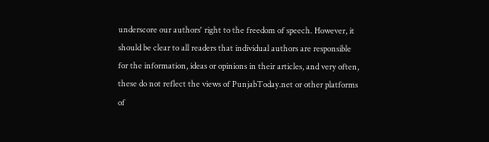underscore our authors' right to the freedom of speech. However, it should be clear to all readers that individual authors are responsible for the information, ideas or opinions in their articles, and very often, these do not reflect the views of PunjabToday.net or other platforms of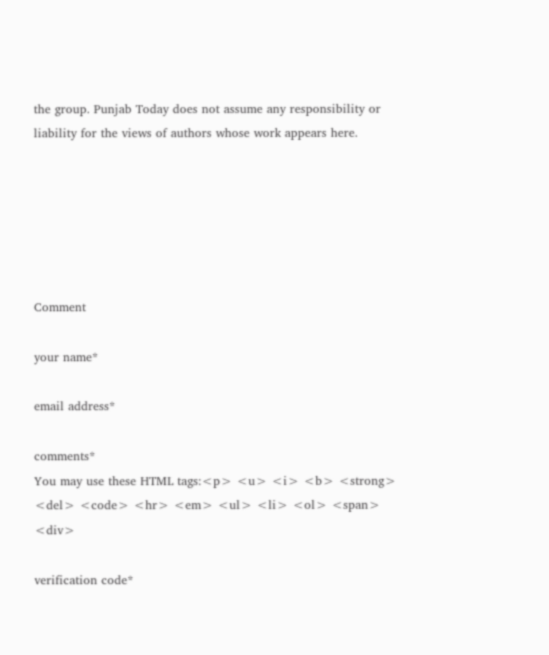the group. Punjab Today does not assume any responsibility or liability for the views of authors whose work appears here.






Comment

your name*

email address*

comments*
You may use these HTML tags:<p> <u> <i> <b> <strong> <del> <code> <hr> <em> <ul> <li> <ol> <span> <div>

verification code*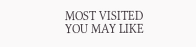MOST VISITED
YOU MAY LIKE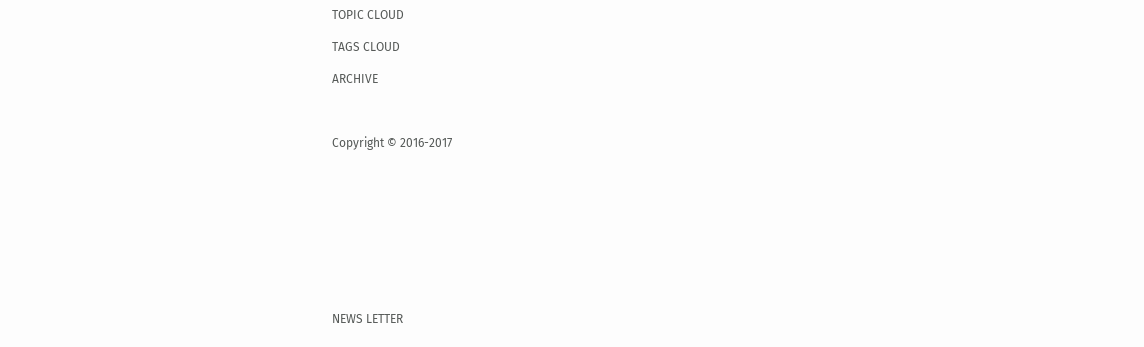TOPIC CLOUD

TAGS CLOUD

ARCHIVE



Copyright © 2016-2017










NEWS LETTER